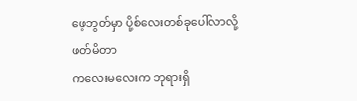ဖေ့ဘွတ်မှာ ပို့စ်လေးတစ်ခုပေါ်လာလို့ ဖတ်မိတာ
ကလေးမလေးက ဘုရားရှိ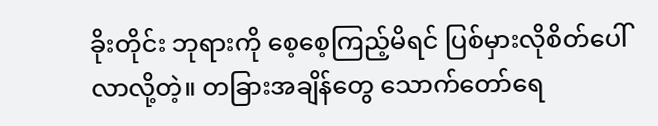ခိုးတိုင်း ဘုရားကို စေ့စေ့ကြည့်မိရင် ပြစ်မှားလိုစိတ်ပေါ်လာလို့တဲ့။ တခြားအချိန်တွေ သောက်တော်ရေ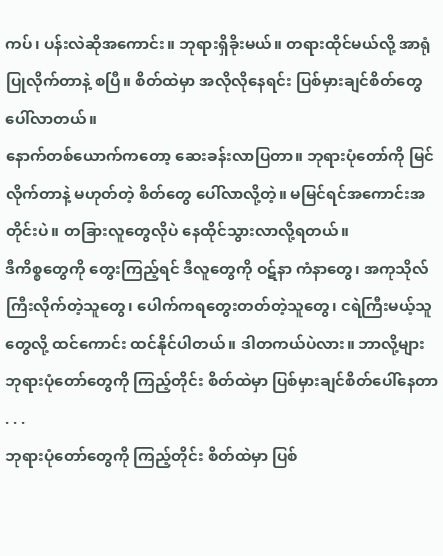ကပ်၊ ပန်းလဲဆိုအကောင်း။ ဘုရားရှိခိုးမယ်။ တရားထိုင်မယ်လို့ အာရုံပြုလိုက်တာနဲ့ စပြီ။ စိတ်ထဲမှာ အလိုလိုနေရင်း ပြစ်မှားချင်စိတ်တွေ ပေါ်လာတယ်။
နောက်တစ်ယောက်ကတော့ ဆေးခန်းလာပြတာ။ ဘုရားပုံတော်ကို မြင်လိုက်တာနဲ့ မဟုတ်တဲ့ စိတ်တွေ ပေါ်လာလို့တဲ့။ မမြင်ရင်အကောင်းအတိုင်းပဲ။ တခြားလူတွေလိုပဲ နေထိုင်သွားလာလို့ရတယ်။
ဒီကိစ္စတွေကို တွေးကြည့်ရင် ဒီလူတွေကို ဝဋ်နာ ကံနာတွေ၊ အကုသိုလ်ကြီးလိုက်တဲ့သူတွေ၊ ပေါက်ကရတွေးတတ်တဲ့သူတွေ၊ ငရဲကြီးမယ့်သူတွေလို့ ထင်ကောင်း ထင်နိုင်ပါတယ်။ ဒါတကယ်ပဲလား။ ဘာလို့များ ဘုရားပုံတော်တွေကို ကြည့်တိုင်း စိတ်ထဲမှာ ပြစ်မှားချင်စိတ်ပေါ်နေတာ . . .
ဘုရားပုံတော်တွေကို ကြည့်တိုင်း စိတ်ထဲမှာ ပြစ်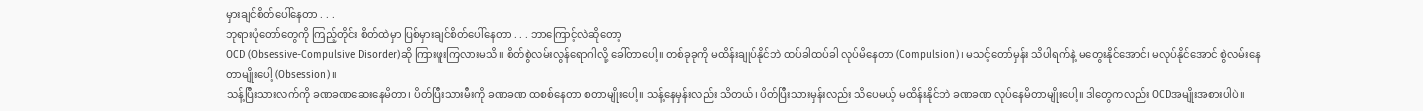မှားချင်စိတ်ပေါ်နေတာ . . .
ဘုရားပုံတော်တွေကို ကြည့်တိုင်း စိတ်ထဲမှာ ပြစ်မှားချင်စိတ်ပေါ်နေတာ . . . ဘာကြောင့်လဲဆိုတော့
OCD (Obsessive-Compulsive Disorder)ဆို ကြားဖူးကြလားမသိ။ စိတ်စွဲလမ်းလွန်ရောဂါလို့ ခေါ်တာပေါ့။ တစ်ခုခုကို မထိန်းချုပ်နိုင်ဘဲ ထပ်ခါထပ်ခါ လုပ်မိနေတာ (Compulsion)၊ မသင့်တော်မှန်း သိပါရက်နဲ့ မတွေးနိုင်အောင်၊ မလုပ်နိုင်အောင် စွဲလမ်းနေတာမျိုးပေါ့ (Obsession)။
သန့်ပြီးသားလက်ကို ခဏခဏဆေးနေမိတာ၊ ပိတ်ပြီးသားမီးကို ခဏခဏ ထစစ်နေတာ စတာမျိုးပေါ့။ သန့်နေမှန်းလည်း သိတယ်၊ ပိတ်ပြီးသားမှန်းလည်း သိပေမယ့် မထိန်းနိုင်ဘဲ ခဏခဏ လုပ်နေမိတာမျိုးပေါ့။ ဒါတွေကလည်း OCDအမျိုးအစားပါပဲ။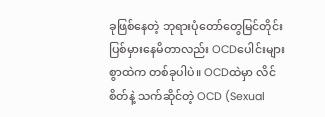ခုဖြစ်နေတဲ့ ဘုရားပုံတော်တွေမြင်တိုင်း ပြစ်မှားနေမိတာလည်း OCDပေါင်းများစွာထဲက တစ်ခုပါပဲ။ OCDထဲမှာ လိင်စိတ်နဲ့ သက်ဆိုင်တဲ့ OCD (Sexual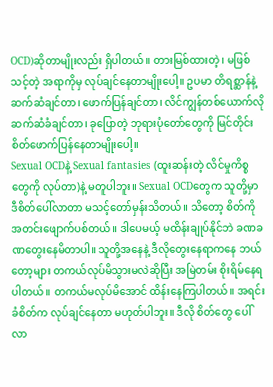OCD)ဆိုတာမျိုးလည်း ရှိပါတယ်။ တားမြစ်ထားတဲ့၊ မဖြစ်သင့်တဲ့ အရာကိုမှ လုပ်ချင်နေတာမျိုးပေါ့။ ဥပမာ တိရစ္ဆာန်နဲ့ ဆက်ဆံချင်တာ၊ ဖောက်ပြန်ချင်တာ၊ လိင်ကျွန်တစ်ယောက်လိုဆက်ဆံခံချင်တာ၊ ခုပြောတဲ့ ဘုရားပုံတော်တွေကို မြင်တိုင်း စိတ်ဖောက်ပြန်နေတာမျိုးပေါ့။
Sexual OCDနဲ့ Sexual fantasies (ထူးဆန်းတဲ့ လိင်မှုကိစ္စတွေကို လုပ်တာ)နဲ့ မတူပါဘူး။ Sexual OCDတွေက သူတို့မှာ ဒီစိတ်ပေါ်လာတာ မသင့်တော်မှန်းသိတယ်။ သိတော့ စိတ်ကို အတင်းဖျောက်ပစ်တယ်။ ဒါပေမယ့် မထိန်းချုပ်နိုင်ဘဲ ခဏခဏတွေးနေမိတာပါ။ သူတို့အနေနဲ့ ဒီလိုတွေးနေရာကနေ ဘယ်တော့များ တကယ်လုပ်မိသွားမလဲဆိုပြီး အမြဲတမ်း စိုးရိမ်နေရပါတယ်။ တကယ်မလုပ်မိအောင် ထိန်းနေကြပါတယ်။ အရင်းခံစိတ်က လုပ်ချင်နေတာ မဟုတ်ပါဘူး။ ဒီလို စိတ်တွေ ပေါ်လာ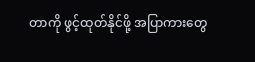တာကို ဖွင့်ထုတ်နိုင်ဖို့ အပြာကားတွေ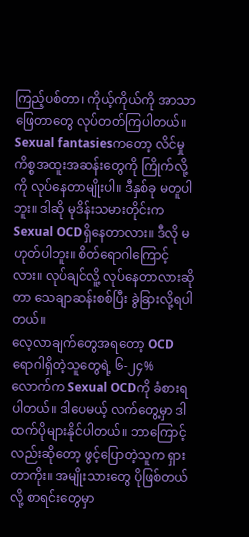ကြည့်ပစ်တာ၊ ကိုယ့်ကိုယ်ကို အာသာဖြေတာတွေ လုပ်တတ်ကြပါတယ်။
Sexual fantasiesကတော့ လိင်မှုကိစ္စအထူးအဆန်းတွေကို ကြိုက်လို့ကို လုပ်နေတာမျိုးပါ။ ဒီနှစ်ခု မတူပါဘူး။ ဒါဆို မုဒိန်းသမားတိုင်းက Sexual OCDရှိနေတာလား။ ဒီလို မဟုတ်ပါဘူး။ စိတ်ရောဂါကြောင့်လား။ လုပ်ချင်လိူ့ လုပ်နေတာလားဆိုတာ သေချာဆန်းစစ်ပြီး ခွဲခြားလို့ရပါတယ်။
လေ့လာချက်တွေအရတော့ OCDရောဂါရှိတဲ့သူတွေရဲ့ ၆-၂၄% လောက်က Sexual OCDကို ခံစားရပါတယ်။ ဒါပေမယ့် လက်တွေ့မှာ ဒါထက်ပိုများနိုင်ပါတယ်။ ဘာကြောင့်လည်းဆိုတော့ ဖွင့်ပြောတဲ့သူက ရှားတာကိုး။ အမျိုးသားတွေ ပိုဖြစ်တယ်လို့ စာရင်းတွေမှာ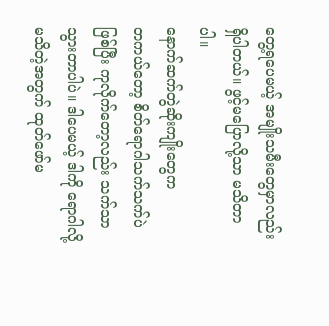တွေ့ရပေမယ့် အမျိုးသမီးတွေမှာလည်း ရှိပါတယ်။ ဖွင့်မပြောလို့သာ မသိတာပါ။
နောက်ဆက်တွဲဆိုးကျိုးတွေက
တကယ်တော့ စိတ်ရောဂါသက်သက်ပဲ ဖြစ်ပြီး ကုလိုက်တော့လည်း သက်သာသွားတာပါပဲ။ ဒါပေမယ့် ဒါကို ရောဂါလို့ မသိတဲ့အတွက် ထုတ်ဖော်မ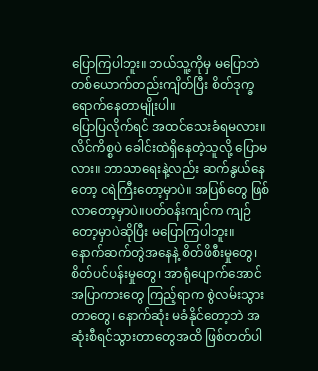ပြောကြပါဘူး။ ဘယ်သူ့ကိုမှ မပြောဘဲ တစ်ယောက်တည်းကျိတ်ပြီး စိတ်ဒုက္ခရောက်နေတာမျိုးပါ။
ပြောပြလိုက်ရင် အထင်သေးခံရမလား။ လိင်ကိစ္စပဲ ခေါင်းထဲရှိနေတဲ့သူလို့ ပြောမလား။ ဘာသာရေးနဲ့လည်း ဆက်နွယ်နေတော့ ငရဲကြီးတော့မှာပဲ။ အပြစ်တွေ ဖြစ်လာတော့မှာပဲ။ပတ်ဝန်းကျင်က ကျဉ်တော့မှာပဲဆိုပြီး မပြောကြပါဘူး။
နောက်ဆက်တွဲအနေနဲ့ စိတ်ဖိစီးမှုတွေ၊ စိတ်ပင်ပန်းမှုတွေ၊ အာရုံပျောက်အောင် အပြာကားတွေ ကြည့်ရာက စွဲလမ်းသွားတာတွေ၊ နောက်ဆုံး မခံနိုင်တော့ဘဲ အဆုံးစီရင်သွားတာတွေအထိ ဖြစ်တတ်ပါ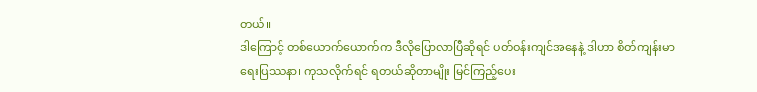တယ်။
ဒါကြောင့် တစ်ယောက်ယောက်က ဒီလိုပြောလာပြီဆိုရင် ပတ်ဝန်းကျင်အနေနဲ့ ဒါဟာ စိတ်ကျန်းမာရေးပြဿနာ၊ ကုသလိုက်ရင် ရတယ်ဆိုတာမျိုး မြင်ကြည့်ပေး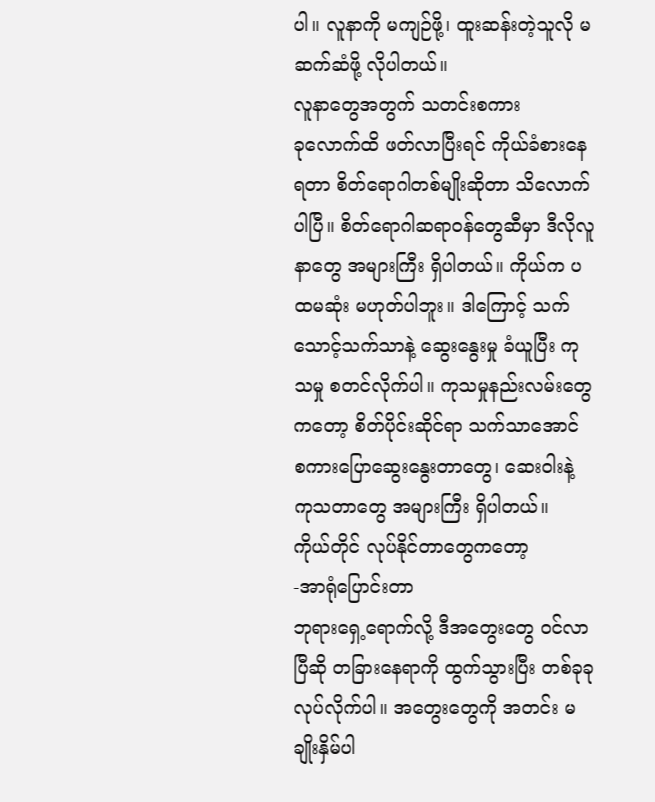ပါ။ လူနာကို မကျဉ်ဖို့၊ ထူးဆန်းတဲ့သူလို မဆက်ဆံဖို့ လိုပါတယ်။
လူနာတွေအတွက် သတင်းစကား
ခုလောက်ထိ ဖတ်လာပြီးရင် ကိုယ်ခံစားနေရတာ စိတ်ရောဂါတစ်မျိုးဆိုတာ သိလောက်ပါပြီ။ စိတ်ရောဂါဆရာဝန်တွေဆီမှာ ဒီလိုလူနာတွေ အများကြီး ရှိပါတယ်။ ကိုယ်က ပထမဆုံး မဟုတ်ပါဘူး။ ဒါကြောင့် သက်သောင့်သက်သာနဲ့ ဆွေးနွေးမှု ခံယူပြီး ကုသမှု စတင်လိုက်ပါ။ ကုသမှုနည်းလမ်းတွေကတော့ စိတ်ပိုင်းဆိုင်ရာ သက်သာအောင် စကားပြောဆွေးနွေးတာတွေ၊ ဆေးဝါးနဲ့ ကုသတာတွေ အများကြီး ရှိပါတယ်။
ကိုယ်တိုင် လုပ်နိုင်တာတွေကတော့
-အာရုံပြောင်းတာ
ဘုရားရှေ့ရောက်လို့ ဒီအတွေးတွေ ဝင်လာပြီဆို တခြားနေရာကို ထွက်သွားပြီး တစ်ခုခုလုပ်လိုက်ပါ။ အတွေးတွေကို အတင်း မချိုးနှိမ်ပါ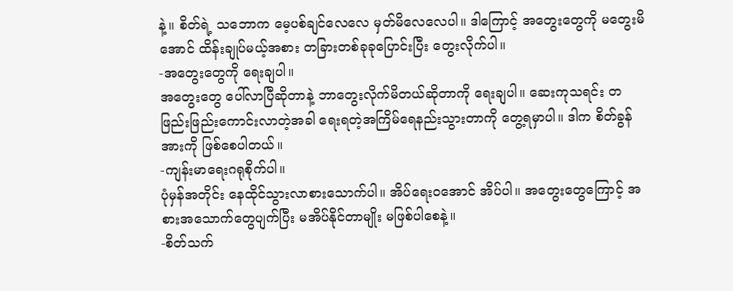နဲ့။ စိတ်ရဲ့ သဘောက မေ့ပစ်ချင်လေလေ မှတ်မိလေလေပါ။ ဒါကြောင့် အတွေးတွေကို မတွေးမိအောင် ထိန်းချုပ်မယ့်အစား တခြားတစ်ခုခုပြောင်းပြီး တွေးလိုက်ပါ။
-အတွေးတွေကို ရေးချပါ။
အတွေးတွေ ပေါ်လာပြီဆိုတာနဲ့ ဘာတွေးလိုက်မိတယ်ဆိုတာကို ရေးချပါ။ ဆေးကုသရင်း တဖြည်းဖြည်းကောင်းလာတဲ့အခါ ရေးရတဲ့အကြိမ်ရေနည်းသွားတာကို တွေ့ရမှာပါ။ ဒါက စိတ်ခွန်အားကို ဖြစ်စေပါတယ်။
-ကျန်းမာရေးဂရုစိုက်ပါ။
ပုံမှန်အတိုင်း နေထိုင်သွားလာစားသောက်ပါ။ အိပ်ရေးဝအောင် အိပ်ပါ။ အတွေးတွေကြောင့် အစားအသောက်တွေပျက်ပြီး မအိပ်နိုင်တာမျိုး မဖြစ်ပါစေနဲ့။
-စိတ်သက်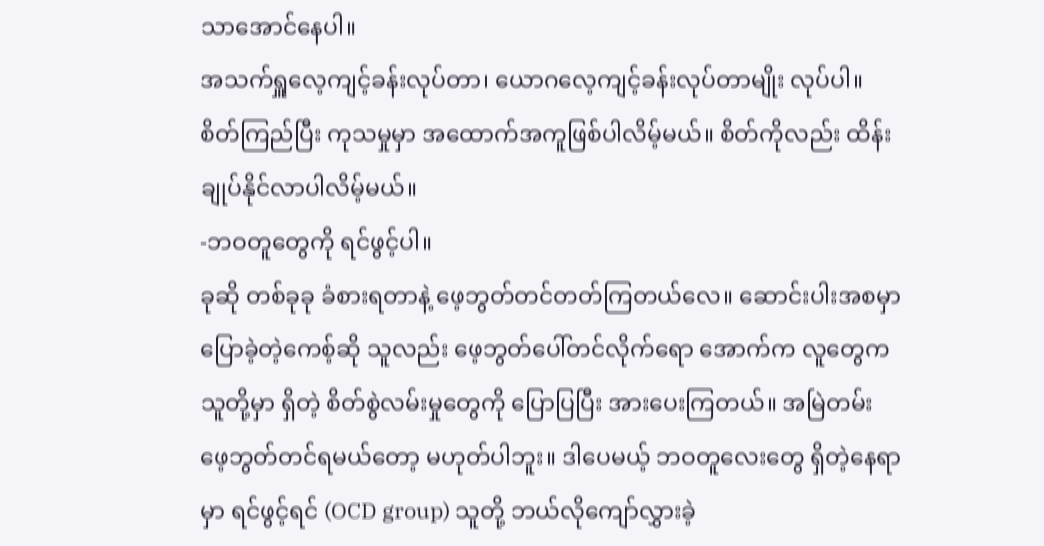သာအောင်နေပါ။
အသက်ရှူလေ့ကျင့်ခန်းလုပ်တာ၊ ယောဂလေ့ကျင့်ခန်းလုပ်တာမျိုး လုပ်ပါ။ စိတ်ကြည်ပြီး ကုသမှုမှာ အထောက်အကူဖြစ်ပါလိမ့်မယ်။ စိတ်ကိုလည်း ထိန်းချုပ်နိုင်လာပါလိမ့်မယ်။
-ဘဝတူတွေကို ရင်ဖွင့်ပါ။
ခုဆို တစ်ခုခု ခံစားရတာနဲ့ ဖေ့ဘွတ်တင်တတ်ကြတယ်လေ။ ဆောင်းပါးအစမှာ ပြောခဲ့တဲ့ကေစ့်ဆို သူလည်း ဖေ့ဘွတ်ပေါ်တင်လိုက်ရော အောက်က လူတွေက သူတို့မှာ ရှိတဲ့ စိတ်စွဲလမ်းမှုတွေကို ပြောပြပြီး အားပေးကြတယ်။ အမြဲတမ်း ဖေ့ဘွတ်တင်ရမယ်တော့ မဟုတ်ပါဘူး။ ဒါပေမယ့် ဘဝတူလေးတွေ ရှိတဲ့နေရာမှာ ရင်ဖွင့်ရင် (OCD group) သူတို့ ဘယ်လိုကျော်လွှားခဲ့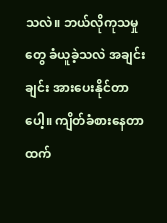သလဲ။ ဘယ်လိုကုသမှုတွေ ခံယူခဲ့သလဲ အချင်းချင်း အားပေးနိုင်တာပေါ့။ ကျိတ်ခံစားနေတာထက်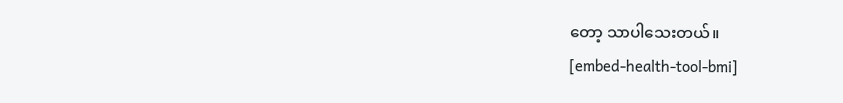တော့ သာပါသေးတယ်။
[embed-health-tool-bmi]